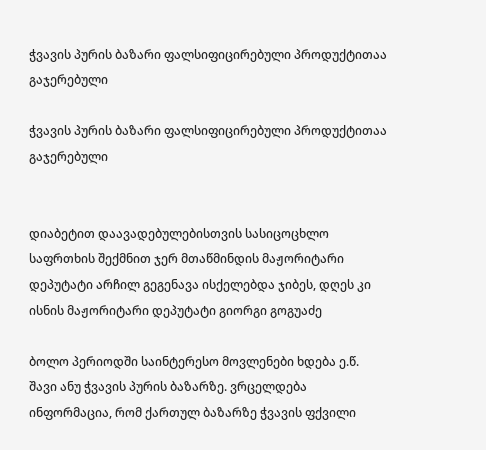ჭვავის პურის ბაზარი ფალსიფიცირებული პროდუქტითაა გაჯერებული

ჭვავის პურის ბაზარი ფალსიფიცირებული პროდუქტითაა გაჯერებული


დიაბეტით დაავადებულებისთვის სასიცოცხლო საფრთხის შექმნით ჯერ მთაწმინდის მაჟორიტარი დეპუტატი არჩილ გეგენავა ისქელებდა ჯიბეს, დღეს კი ისნის მაჟორიტარი დეპუტატი გიორგი გოგუაძე

ბოლო პერიოდში საინტერესო მოვლენები ხდება ე.წ. შავი ანუ ჭვავის პურის ბაზარზე. ვრცელდება ინფორმაცია, რომ ქართულ ბაზარზე ჭვავის ფქვილი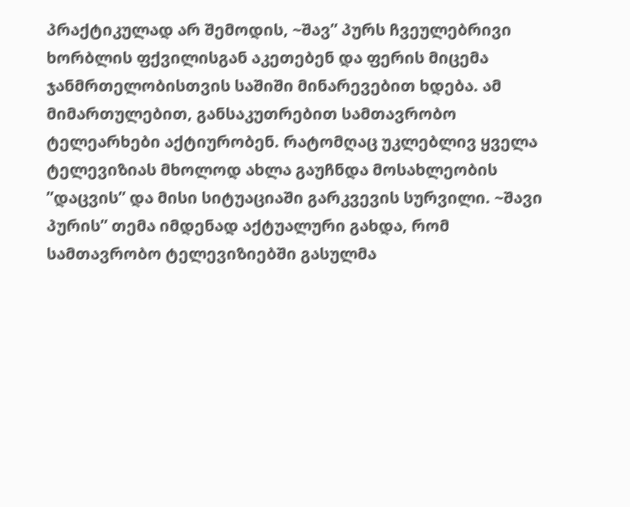პრაქტიკულად არ შემოდის, ~შავ” პურს ჩვეულებრივი ხორბლის ფქვილისგან აკეთებენ და ფერის მიცემა ჯანმრთელობისთვის საშიში მინარევებით ხდება. ამ მიმართულებით, განსაკუთრებით სამთავრობო ტელეარხები აქტიურობენ. რატომღაც უკლებლივ ყველა ტელევიზიას მხოლოდ ახლა გაუჩნდა მოსახლეობის ”დაცვის” და მისი სიტუაციაში გარკვევის სურვილი. ~შავი პურის” თემა იმდენად აქტუალური გახდა, რომ სამთავრობო ტელევიზიებში გასულმა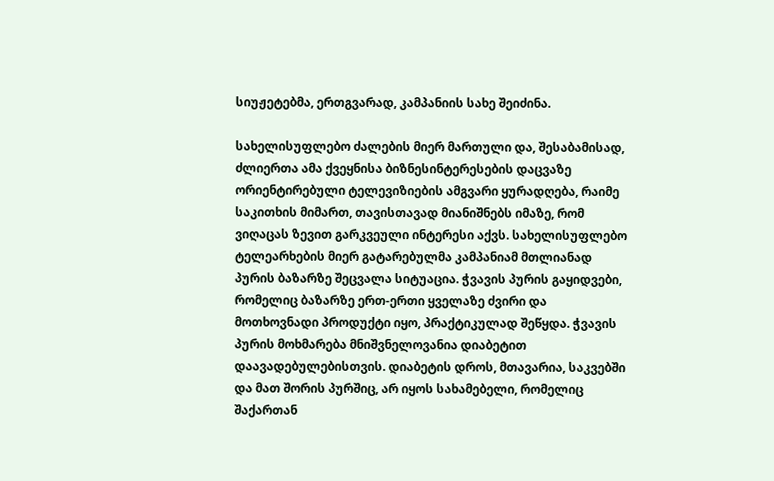სიუჟეტებმა, ერთგვარად, კამპანიის სახე შეიძინა.

სახელისუფლებო ძალების მიერ მართული და, შესაბამისად, ძლიერთა ამა ქვეყნისა ბიზნესინტერესების დაცვაზე ორიენტირებული ტელევიზიების ამგვარი ყურადღება, რაიმე საკითხის მიმართ, თავისთავად მიანიშნებს იმაზე, რომ ვიღაცას ზევით გარკვეული ინტერესი აქვს. სახელისუფლებო ტელეარხების მიერ გატარებულმა კამპანიამ მთლიანად პურის ბაზარზე შეცვალა სიტუაცია. ჭვავის პურის გაყიდვები, რომელიც ბაზარზე ერთ-ერთი ყველაზე ძვირი და მოთხოვნადი პროდუქტი იყო, პრაქტიკულად შეწყდა. ჭვავის პურის მოხმარება მნიშვნელოვანია დიაბეტით დაავადებულებისთვის. დიაბეტის დროს, მთავარია, საკვებში და მათ შორის პურშიც, არ იყოს სახამებელი, რომელიც შაქართან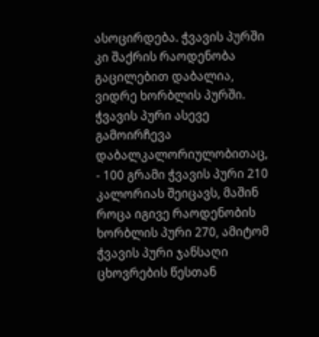ასოცირდება. ჭვავის პურში კი შაქრის რაოდენობა გაცილებით დაბალია, ვიდრე ხორბლის პურში. ჭვავის პური ასევე გამოირჩევა დაბალკალორიულობითაც, - 100 გრამი ჭვავის პური 210 კალორიას შეიცავს, მაშინ როცა იგივე რაოდენობის ხორბლის პური 270, ამიტომ ჭვავის პური ჯანსაღი ცხოვრების წესთან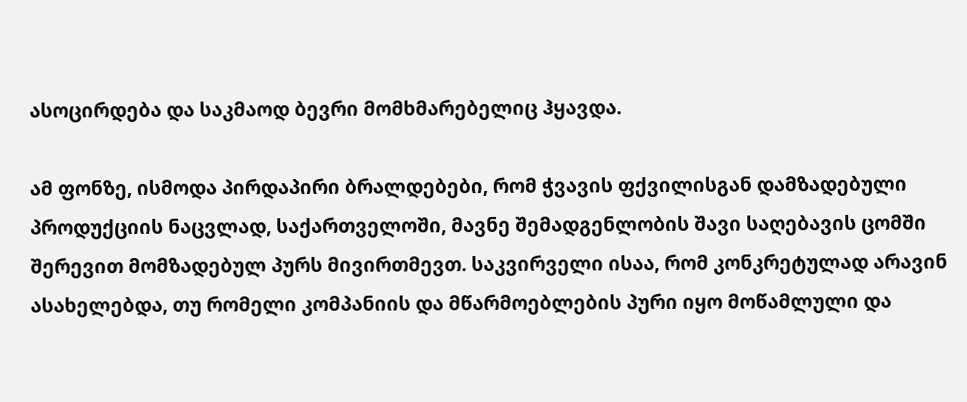ასოცირდება და საკმაოდ ბევრი მომხმარებელიც ჰყავდა.

ამ ფონზე, ისმოდა პირდაპირი ბრალდებები, რომ ჭვავის ფქვილისგან დამზადებული პროდუქციის ნაცვლად, საქართველოში, მავნე შემადგენლობის შავი საღებავის ცომში შერევით მომზადებულ პურს მივირთმევთ. საკვირველი ისაა, რომ კონკრეტულად არავინ ასახელებდა, თუ რომელი კომპანიის და მწარმოებლების პური იყო მოწამლული და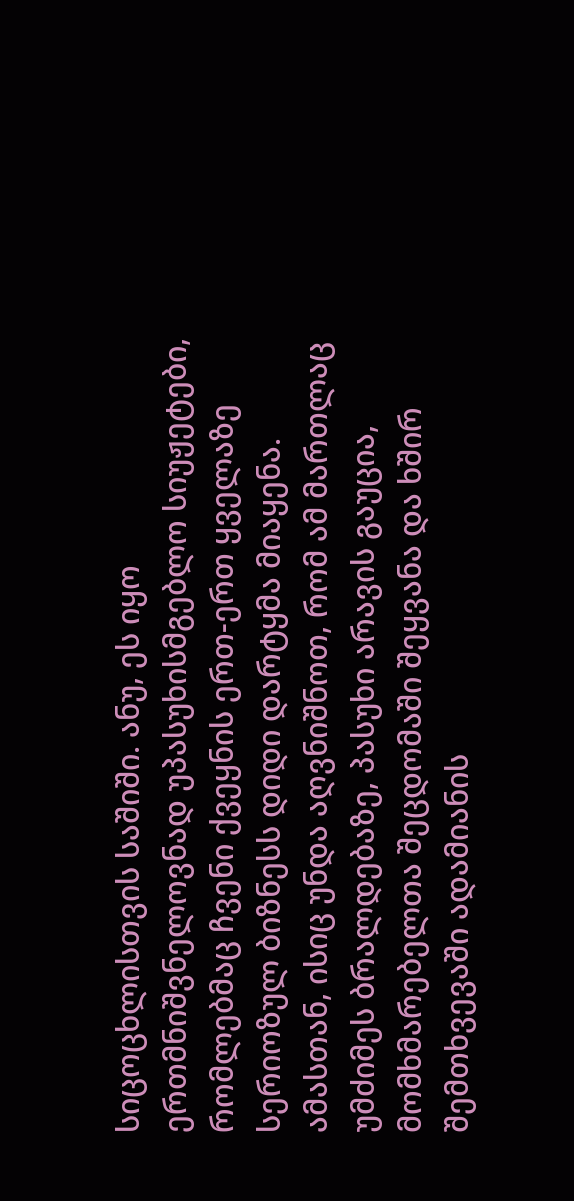სიცოცხლისთვის საშიში. ანუ, ეს იყო ერთმნიშვნელოვნად უპასუხისმგებლო სიუჟეტები, რომლებმაც ჩვენი ქვეყნის ერთ-ერთ ყველაზე სერიოზულ ბიზნესს დიდი დარტყმა მიაყენა. ამასთან, ისიც უნდა აღვნიშნოთ, რომ ამ მართლაც უმძიმეს ბრალდებაზე, პასუხი არავის გაუცია, მომხმარებელთა შეცდომაში შეყვანა და ხშირ შემთხვევაში ადამიანის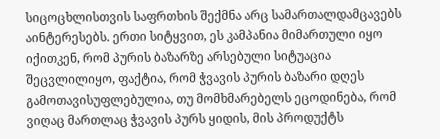სიცოცხლისთვის საფრთხის შექმნა არც სამართალდამცავებს აინტერესებს. ერთი სიტყვით, ეს კამპანია მიმართული იყო იქითკენ, რომ პურის ბაზარზე არსებული სიტუაცია შეცვლილიყო, ფაქტია, რომ ჭვავის პურის ბაზარი დღეს გამოთავისუფლებულია, თუ მომხმარებელს ეცოდინება, რომ ვიღაც მართლაც ჭვავის პურს ყიდის, მის პროდუქტს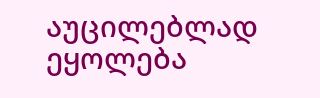აუცილებლად ეყოლება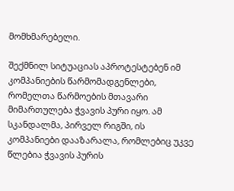მომხმარებელი.

შექმნილ სიტუაციას აპროტესტებენ იმ კომპანიების წარმომადგენლები, რომელთა წარმოების მთავარი მიმართულება ჭვავის პური იყო. ამ სკანდალმა, პირველ რიგში, ის კომპანიები დააზარალა, რომლებიც უკვე წლებია ჭვავის პურის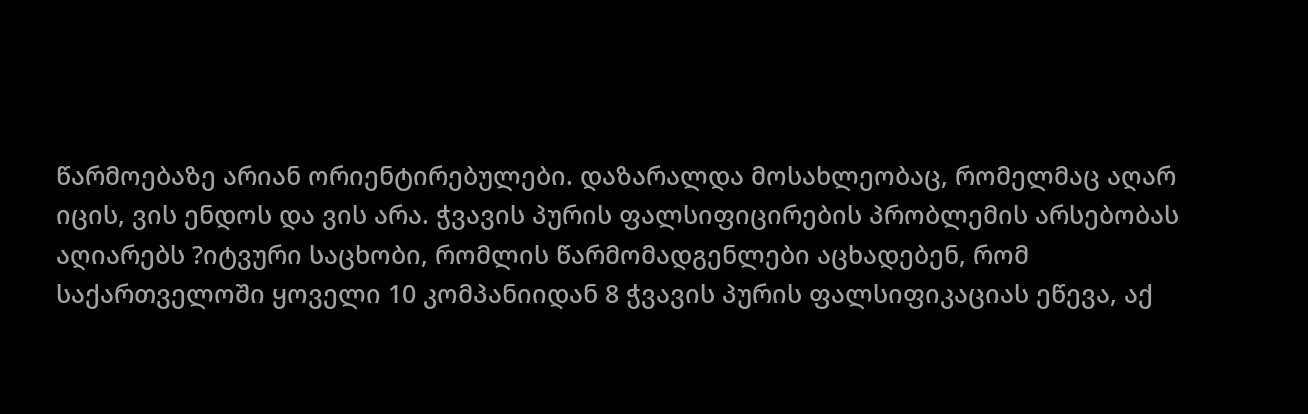წარმოებაზე არიან ორიენტირებულები. დაზარალდა მოსახლეობაც, რომელმაც აღარ იცის, ვის ენდოს და ვის არა. ჭვავის პურის ფალსიფიცირების პრობლემის არსებობას აღიარებს ?იტვური საცხობი, რომლის წარმომადგენლები აცხადებენ, რომ საქართველოში ყოველი 10 კომპანიიდან 8 ჭვავის პურის ფალსიფიკაციას ეწევა, აქ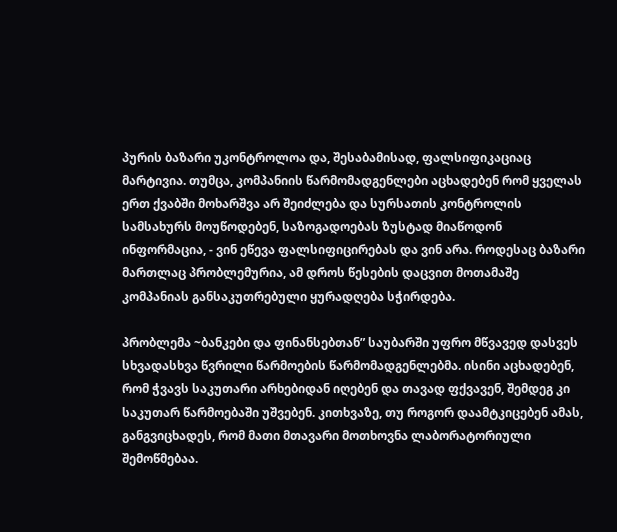პურის ბაზარი უკონტროლოა და, შესაბამისად, ფალსიფიკაციაც მარტივია. თუმცა, კომპანიის წარმომადგენლები აცხადებენ რომ ყველას ერთ ქვაბში მოხარშვა არ შეიძლება და სურსათის კონტროლის სამსახურს მოუწოდებენ, საზოგადოებას ზუსტად მიაწოდონ ინფორმაცია, - ვინ ეწევა ფალსიფიცირებას და ვინ არა. როდესაც ბაზარი მართლაც პრობლემურია, ამ დროს წესების დაცვით მოთამაშე კომპანიას განსაკუთრებული ყურადღება სჭირდება.

პრობლემა ~ბანკები და ფინანსებთან” საუბარში უფრო მწვავედ დასვეს სხვადასხვა წვრილი წარმოების წარმომადგენლებმა. ისინი აცხადებენ, რომ ჭვავს საკუთარი არხებიდან იღებენ და თავად ფქვავენ, შემდეგ კი საკუთარ წარმოებაში უშვებენ. კითხვაზე, თუ როგორ დაამტკიცებენ ამას, განგვიცხადეს, რომ მათი მთავარი მოთხოვნა ლაბორატორიული შემოწმებაა.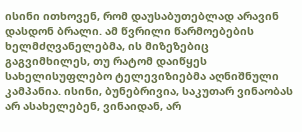ისინი ითხოვენ, რომ დაუსაბუთებლად არავინ დასდონ ბრალი. ამ წვრილი წარმოებების ხელმძღვანელებმა, ის მიზეზებიც გაგვიმხილეს, თუ რატომ დაიწყეს სახელისუფლებო ტელევიზიებმა აღნიშნული კამპანია. ისინი, ბუნებრივია, საკუთარ ვინაობას არ ასახელებენ, ვინაიდან, არ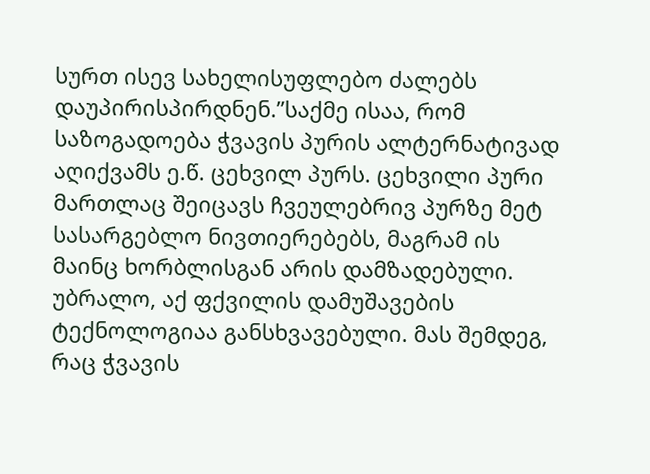სურთ ისევ სახელისუფლებო ძალებს დაუპირისპირდნენ.”საქმე ისაა, რომ საზოგადოება ჭვავის პურის ალტერნატივად აღიქვამს ე.წ. ცეხვილ პურს. ცეხვილი პური მართლაც შეიცავს ჩვეულებრივ პურზე მეტ სასარგებლო ნივთიერებებს, მაგრამ ის მაინც ხორბლისგან არის დამზადებული. უბრალო, აქ ფქვილის დამუშავების ტექნოლოგიაა განსხვავებული. მას შემდეგ, რაც ჭვავის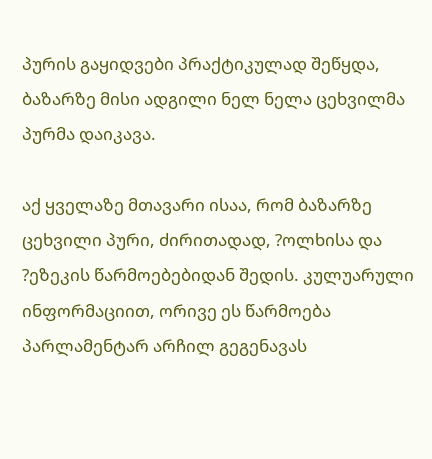პურის გაყიდვები პრაქტიკულად შეწყდა, ბაზარზე მისი ადგილი ნელ ნელა ცეხვილმა პურმა დაიკავა.

აქ ყველაზე მთავარი ისაა, რომ ბაზარზე ცეხვილი პური, ძირითადად, ?ოლხისა და ?ეზეკის წარმოებებიდან შედის. კულუარული ინფორმაციით, ორივე ეს წარმოება პარლამენტარ არჩილ გეგენავას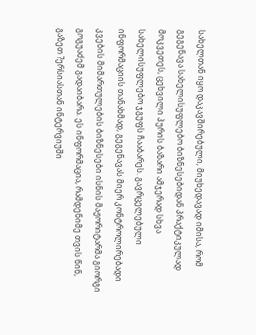სახელთან იყო დაკავშირებული, მიუხედავად იმისა, რომ გეგენავა სახელისუფლებო ბიზნესებიდან პრაქტიკულად მოკვეთეს, ცეხვილი პურის ბაზარი ამჯერად სხვა სახელისუფლებო ჯგუფს ჩააბარეს. გავრცელებული ინფორმაციის თანახმად, გეგენავას მიერ კონტროლირებადი კვების მიმართულების ბიზნესები ისნის მაჟორიტარმა გიორგი გოგუაძემ გადაიბარა. ეს ინფორმაცია, რამდენიმე თვის წინ, გაზეთ ?ერსიასთან ინტერვიუში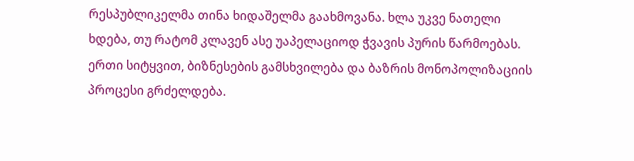რესპუბლიკელმა თინა ხიდაშელმა გაახმოვანა. ხლა უკვე ნათელი ხდება, თუ რატომ კლავენ ასე უაპელაციოდ ჭვავის პურის წარმოებას. ერთი სიტყვით, ბიზნესების გამსხვილება და ბაზრის მონოპოლიზაციის პროცესი გრძელდება.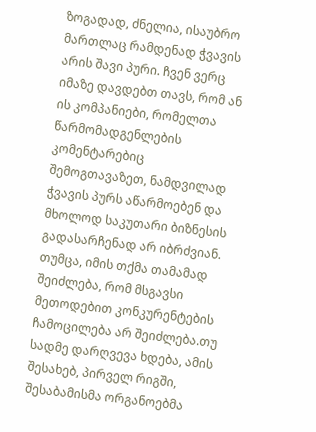ზოგადად, ძნელია, ისაუბრო მართლაც რამდენად ჭვავის არის შავი პური. ჩვენ ვერც იმაზე დავდებთ თავს, რომ ან ის კომპანიები, რომელთა წარმომადგენლების კომენტარებიც შემოგთავაზეთ, ნამდვილად ჭვავის პურს აწარმოებენ და მხოლოდ საკუთარი ბიზნესის გადასარჩენად არ იბრძვიან. თუმცა, იმის თქმა თამამად შეიძლება, რომ მსგავსი მეთოდებით კონკურენტების ჩამოცილება არ შეიძლება.თუ სადმე დარღვევა ხდება, ამის შესახებ, პირველ რიგში, შესაბამისმა ორგანოებმა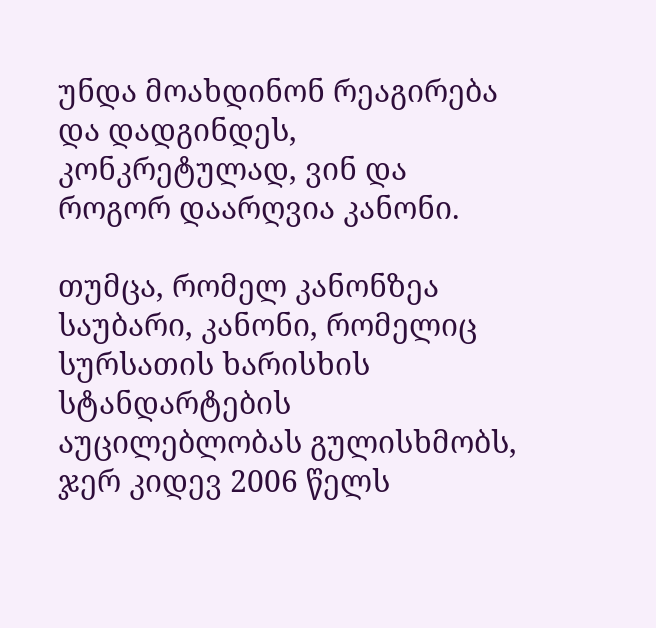უნდა მოახდინონ რეაგირება და დადგინდეს, კონკრეტულად, ვინ და როგორ დაარღვია კანონი.

თუმცა, რომელ კანონზეა საუბარი, კანონი, რომელიც სურსათის ხარისხის სტანდარტების აუცილებლობას გულისხმობს, ჯერ კიდევ 2006 წელს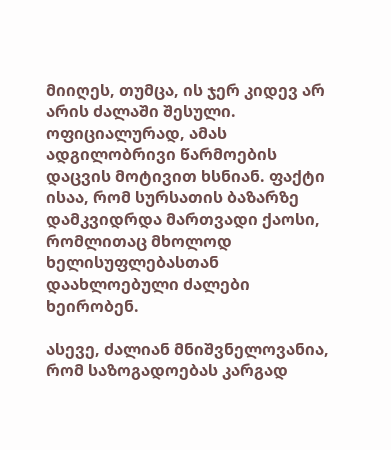მიიღეს, თუმცა, ის ჯერ კიდევ არ არის ძალაში შესული. ოფიციალურად, ამას ადგილობრივი წარმოების დაცვის მოტივით ხსნიან. ფაქტი ისაა, რომ სურსათის ბაზარზე დამკვიდრდა მართვადი ქაოსი, რომლითაც მხოლოდ ხელისუფლებასთან დაახლოებული ძალები ხეირობენ.

ასევე, ძალიან მნიშვნელოვანია, რომ საზოგადოებას კარგად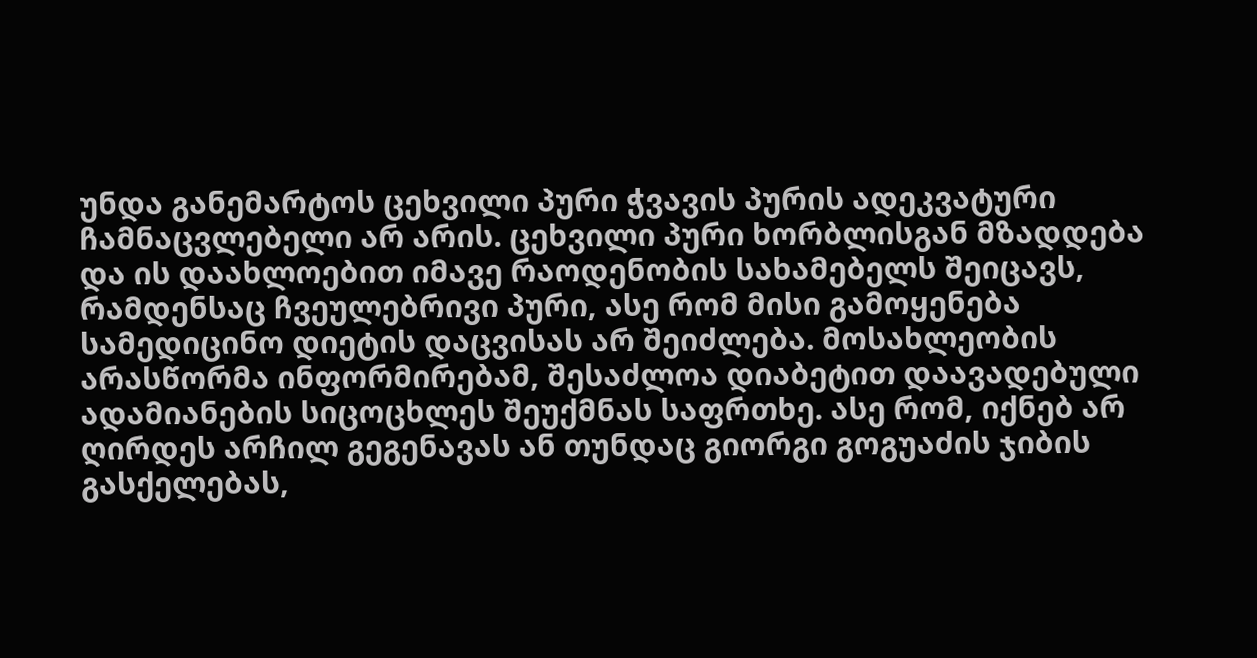უნდა განემარტოს ცეხვილი პური ჭვავის პურის ადეკვატური ჩამნაცვლებელი არ არის. ცეხვილი პური ხორბლისგან მზადდება და ის დაახლოებით იმავე რაოდენობის სახამებელს შეიცავს, რამდენსაც ჩვეულებრივი პური, ასე რომ მისი გამოყენება სამედიცინო დიეტის დაცვისას არ შეიძლება. მოსახლეობის არასწორმა ინფორმირებამ, შესაძლოა დიაბეტით დაავადებული ადამიანების სიცოცხლეს შეუქმნას საფრთხე. ასე რომ, იქნებ არ ღირდეს არჩილ გეგენავას ან თუნდაც გიორგი გოგუაძის ჯიბის გასქელებას,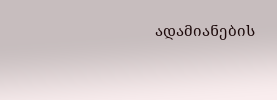ადამიანების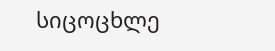სიცოცხლე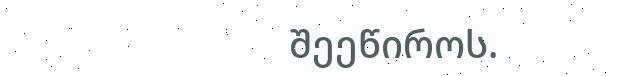შეეწიროს.